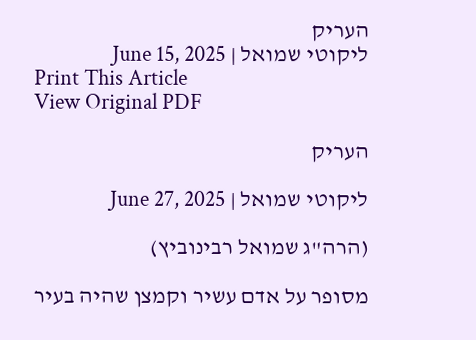העריק
ליקוטי שמואל | June 15, 2025
Print This Article
View Original PDF

העריק

ליקוטי שמואל | June 27, 2025

(הרה"ג שמואל רבינוביץ)

מסופר על אדם עשיר וקמצן שהיה בעיר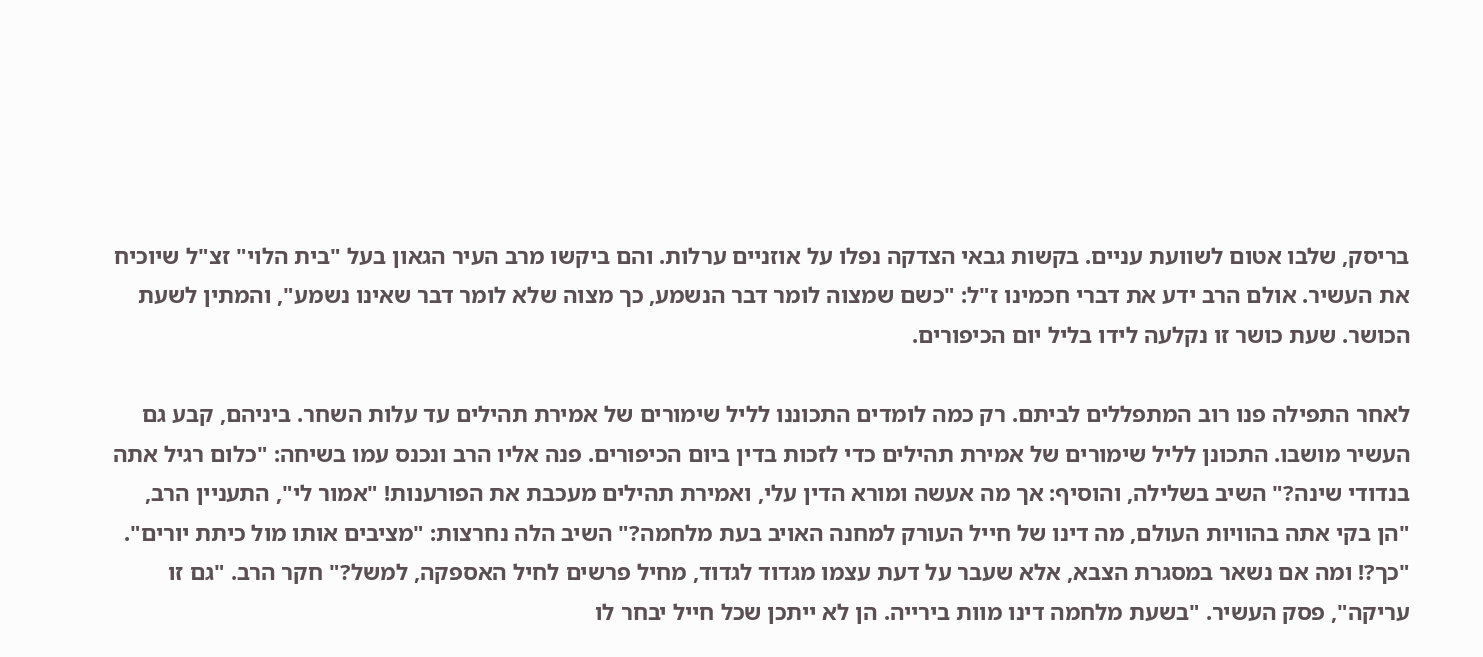בריסק, שלבו אטום לשוועת עניים. בקשות גבאי הצדקה נפלו על אוזניים ערלות. והם ביקשו מרב העיר הגאון בעל "בית הלוי" זצ"ל שיוכיח את העשיר. אולם הרב ידע את דברי חכמינו ז"ל: "כשם שמצוה לומר דבר הנשמע, כך מצוה שלא לומר דבר שאינו נשמע", והמתין לשעת הכושר. שעת כושר זו נקלעה לידו בליל יום הכיפורים.

לאחר התפילה פנו רוב המתפללים לביתם. רק כמה לומדים התכוננו לליל שימורים של אמירת תהילים עד עלות השחר. ביניהם, קבע גם העשיר מושבו. התכונן לליל שימורים של אמירת תהילים כדי לזכות בדין ביום הכיפורים. פנה אליו הרב ונכנס עמו בשיחה: "כלום רגיל אתה בנדודי שינה?" השיב בשלילה, והוסיף: אך מה אעשה ומורא הדין עלי, ואמירת תהילים מעכבת את הפורענות! "אמור לי", התעניין הרב, "הן בקי אתה בהוויות העולם, מה דינו של חייל העורק למחנה האויב בעת מלחמה?" השיב הלה נחרצות: "מציבים אותו מול כיתת יורים". "כך?! ומה אם נשאר במסגרת הצבא, אלא שעבר על דעת עצמו מגדוד לגדוד, מחיל פרשים לחיל האספקה, למשל?" חקר הרב. "גם זו עריקה", פסק העשיר. "בשעת מלחמה דינו מוות בירייה. הן לא ייתכן שכל חייל יבחר לו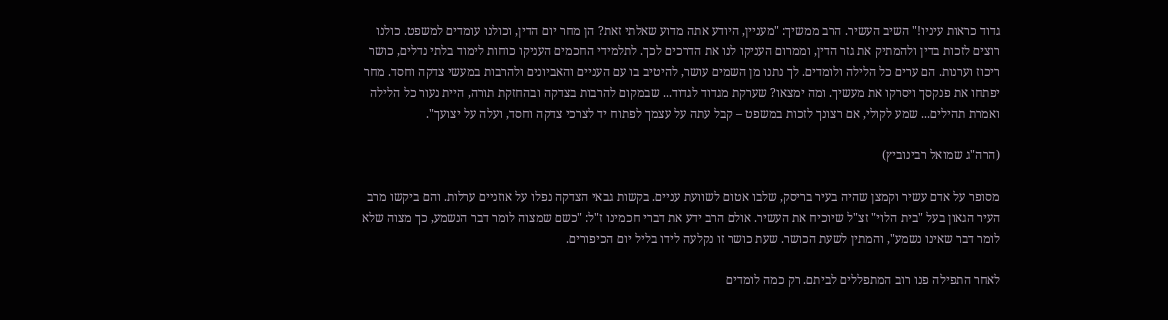גדוד כראות עיניו!" השיב העשיר. הרב ממשיך: "מעניין, היודע אתה מדוע שאלתי זאת? הן מחר יום הדין, וכולנו עומדים למשפט. כולנו רוצים לזכות בדין ולהמתיק את גזר הדין, וממרום העניקו לנו את הדרכים לכך. לתלמידי החכמים העניקו כוחות לימוד בלתי נדלים, כושר ריכוז וערנות. הם ערים כל הלילה ולומדים. לך נתנו מן השמים עושר, להיטיב בו עם העניים והאביונים ולהרבות במעשי צדקה וחסד. מחר יפתחו את פנקסך ויסרקו את מעשיך. ומה ימצאו? שערקת מגדוד לגדוד... שבמקום להרבות בצדקה ובהחזקת תורה, היית נעור כל הלילה ואמרת תהילים... שמע לקולי, אם רצונך לזכות במשפט – קבל עתה על עצמך לפתוח יד לצרכי צדקה וחסד, ועלה על יצועך".

(הרה"ג שמואל רבינוביץ)

מסופר על אדם עשיר וקמצן שהיה בעיר בריסק, שלבו אטום לשוועת עניים. בקשות גבאי הצדקה נפלו על אוזניים ערלות. והם ביקשו מרב העיר הגאון בעל "בית הלוי" זצ"ל שיוכיח את העשיר. אולם הרב ידע את דברי חכמינו ז"ל: "כשם שמצוה לומר דבר הנשמע, כך מצוה שלא לומר דבר שאינו נשמע", והמתין לשעת הכושר. שעת כושר זו נקלעה לידו בליל יום הכיפורים.

לאחר התפילה פנו רוב המתפללים לביתם. רק כמה לומדים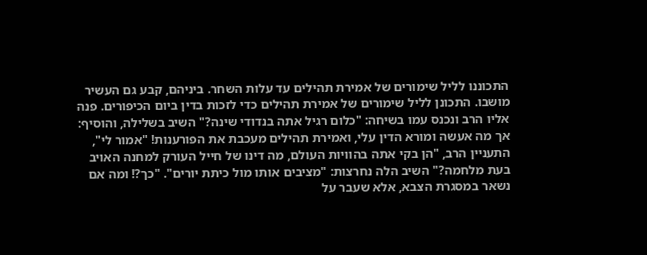התכוננו לליל שימורים של אמירת תהילים עד עלות השחר. ביניהם, קבע גם העשיר מושבו. התכונן לליל שימורים של אמירת תהילים כדי לזכות בדין ביום הכיפורים. פנה אליו הרב ונכנס עמו בשיחה: "כלום רגיל אתה בנדודי שינה?" השיב בשלילה, והוסיף: אך מה אעשה ומורא הדין עלי, ואמירת תהילים מעכבת את הפורענות! "אמור לי", התעניין הרב, "הן בקי אתה בהוויות העולם, מה דינו של חייל העורק למחנה האויב בעת מלחמה?" השיב הלה נחרצות: "מציבים אותו מול כיתת יורים". "כך?! ומה אם נשאר במסגרת הצבא, אלא שעבר על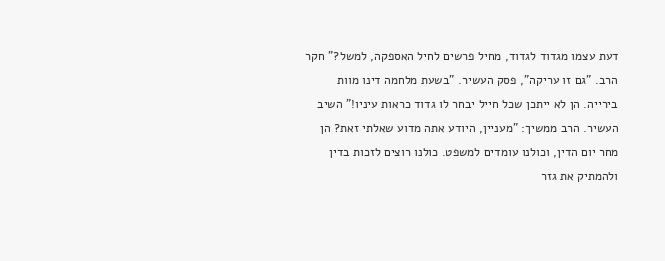דעת עצמו מגדוד לגדוד, מחיל פרשים לחיל האספקה, למשל?" חקר הרב. "גם זו עריקה", פסק העשיר. "בשעת מלחמה דינו מוות בירייה. הן לא ייתכן שכל חייל יבחר לו גדוד כראות עיניו!" השיב העשיר. הרב ממשיך: "מעניין, היודע אתה מדוע שאלתי זאת? הן מחר יום הדין, וכולנו עומדים למשפט. כולנו רוצים לזכות בדין ולהמתיק את גזר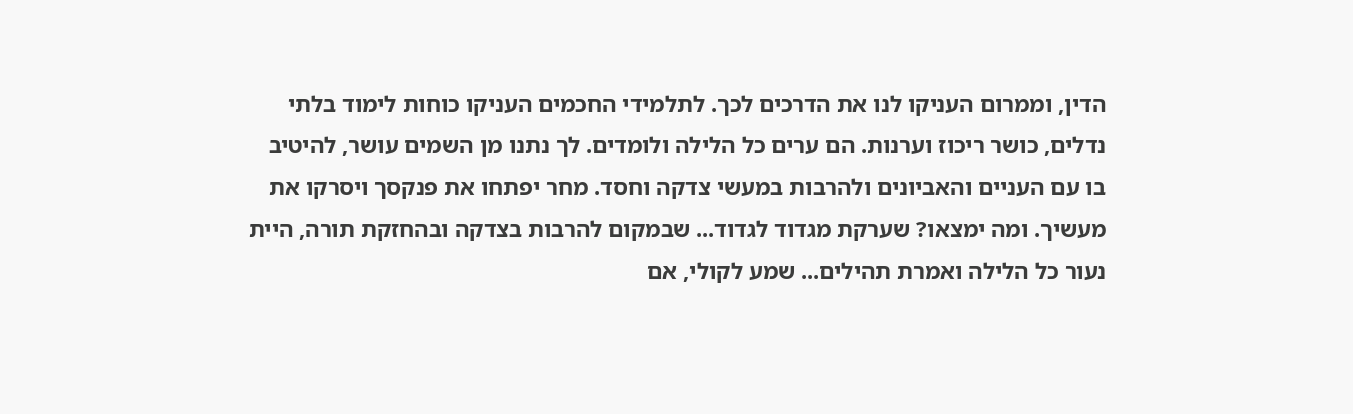הדין, וממרום העניקו לנו את הדרכים לכך. לתלמידי החכמים העניקו כוחות לימוד בלתי נדלים, כושר ריכוז וערנות. הם ערים כל הלילה ולומדים. לך נתנו מן השמים עושר, להיטיב בו עם העניים והאביונים ולהרבות במעשי צדקה וחסד. מחר יפתחו את פנקסך ויסרקו את מעשיך. ומה ימצאו? שערקת מגדוד לגדוד... שבמקום להרבות בצדקה ובהחזקת תורה, היית נעור כל הלילה ואמרת תהילים... שמע לקולי, אם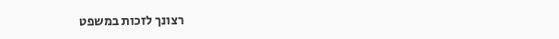רצונך לזכות במשפט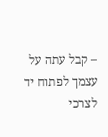– קבל עתה על עצמך לפתוח יד לצרכי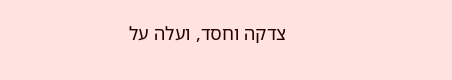צדקה וחסד, ועלה על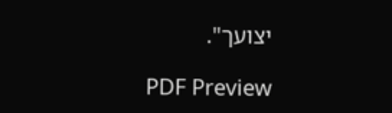יצועך".

PDF Preview